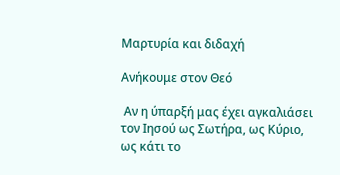Μαρτυρία και διδαχή

Ανήκουμε στον Θεό

 Αν η ύπαρξή μας έχει αγκαλιάσει τον Ιησού ως Σωτήρα, ως Κύριο, ως κάτι το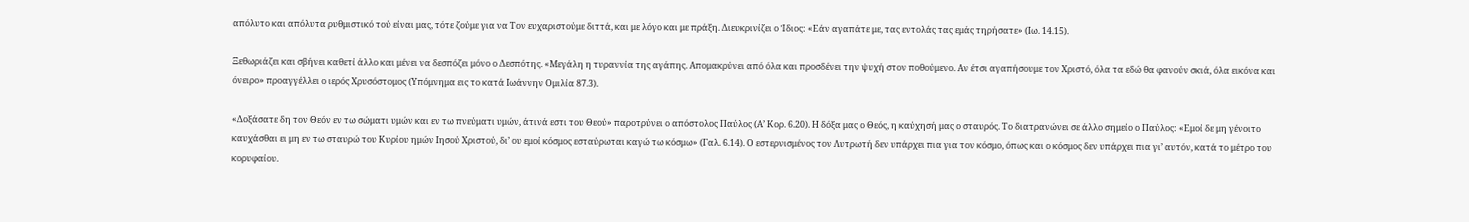απόλυτο και απόλυτα ρυθμιστικό τού είναι μας, τότε ζούμε για να Τον ευχαριστούμε διττά, και με λόγο και με πράξη. Διευκρινίζει ο Ίδιος: «Εάν αγαπάτε με, τας εντολάς τας εμάς τηρήσατε» (Ιω. 14.15).

Ξεθωριάζει και σβήνει καθετί άλλο και μένει να δεσπόζει μόνο ο Δεσπότης. «Μεγάλη η τυραννία της αγάπης. Απομακρύνει από όλα και προσδένει την ψυχή στον ποθούμενο. Αν έτσι αγαπήσουμε τον Χριστό, όλα τα εδώ θα φανούν σκιά, όλα εικόνα και όνειρο» προαγγέλλει ο ιερός Χρυσόστομος (Υπόμνημα εις το κατά Ιωάννην Ομιλία 87.3).

«Δοξάσατε δη τον Θεόν εν τω σώματι υμών και εν τω πνεύματι υμών, άτινά εστι του Θεού» παροτρύνει ο απόστολος Παύλος (Α’ Κορ. 6.20). Η δόξα μας ο Θεός, η καύχησή μας ο σταυρός. Το διατρανώνει σε άλλο σημείο ο Παύλος: «Εμοί δε μη γένοιτο καυχάσθαι ει μη εν τω σταυρώ του Κυρίου ημών Ιησού Χριστού, δι’ ου εμοί κόσμος εσταύρωται καγώ τω κόσμω» (Γαλ. 6.14). Ο εστερνισμένος τον Λυτρωτή δεν υπάρχει πια για τον κόσμο, όπως και ο κόσμος δεν υπάρχει πια γι’ αυτόν, κατά το μέτρο του κορυφαίου.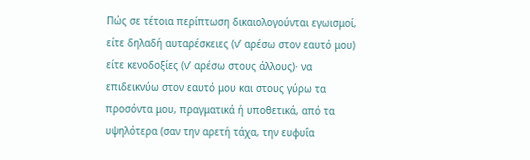Πώς σε τέτοια περίπτωση δικαιολογούνται εγωισμοί, είτε δηλαδή αυταρέσκειες (ν’ αρέσω στον εαυτό μου) είτε κενοδοξίες (ν’ αρέσω στους άλλους)· να επιδεικνύω στον εαυτό μου και στους γύρω τα προσόντα μου, πραγματικά ή υποθετικά, από τα υψηλότερα (σαν την αρετή τάχα, την ευφυΐα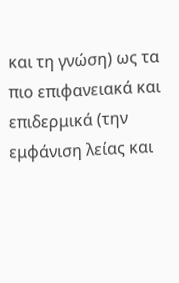και τη γνώση) ως τα πιο επιφανειακά και επιδερμικά (την εμφάνιση λείας και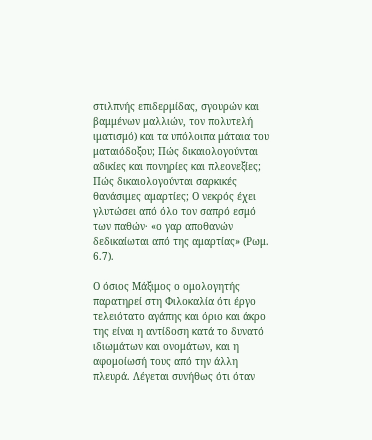στιλπνής επιδερμίδας, σγουρών και βαμμένων μαλλιών, τον πολυτελή ιματισμό) και τα υπόλοιπα μάταια του ματαιόδοξου; Πώς δικαιολογούνται αδικίες και πονηρίες και πλεονεξίες; Πώς δικαιολογούνται σαρκικές θανάσιμες αμαρτίες; Ο νεκρός έχει γλυτώσει από όλο τον σαπρό εσμό των παθών· «ο γαρ αποθανών δεδικαίωται από της αμαρτίας» (Ρωμ. 6.7).

Ο όσιος Μάξιμος ο ομολογητής παρατηρεί στη Φιλοκαλία ότι έργο τελειότατο αγάπης και όριο και άκρο της είναι η αντίδοση κατά το δυνατό ιδιωμάτων και ονομάτων, και η αφομοίωσή τους από την άλλη πλευρά. Λέγεται συνήθως ότι όταν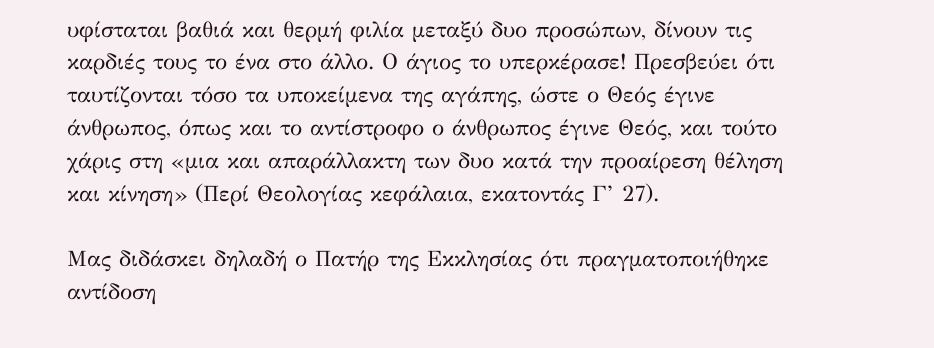υφίσταται βαθιά και θερμή φιλία μεταξύ δυο προσώπων, δίνουν τις καρδιές τους το ένα στο άλλο. Ο άγιος το υπερκέρασε! Πρεσβεύει ότι ταυτίζονται τόσο τα υποκείμενα της αγάπης, ώστε ο Θεός έγινε άνθρωπος, όπως και το αντίστροφο ο άνθρωπος έγινε Θεός, και τούτο χάρις στη «μια και απαράλλακτη των δυο κατά την προαίρεση θέληση και κίνηση» (Περί Θεολογίας κεφάλαια, εκατοντάς Γ’ 27).

Μας διδάσκει δηλαδή ο Πατήρ της Εκκλησίας ότι πραγματοποιήθηκε αντίδοση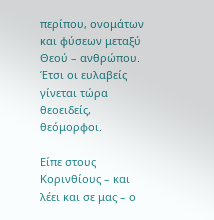περίπου, ονομάτων και φύσεων μεταξύ Θεού – ανθρώπου. Έτσι οι ευλαβείς γίνεται τώρα θεοειδείς, θεόμορφοι.

Είπε στους Κορινθίους – και λέει και σε μας – ο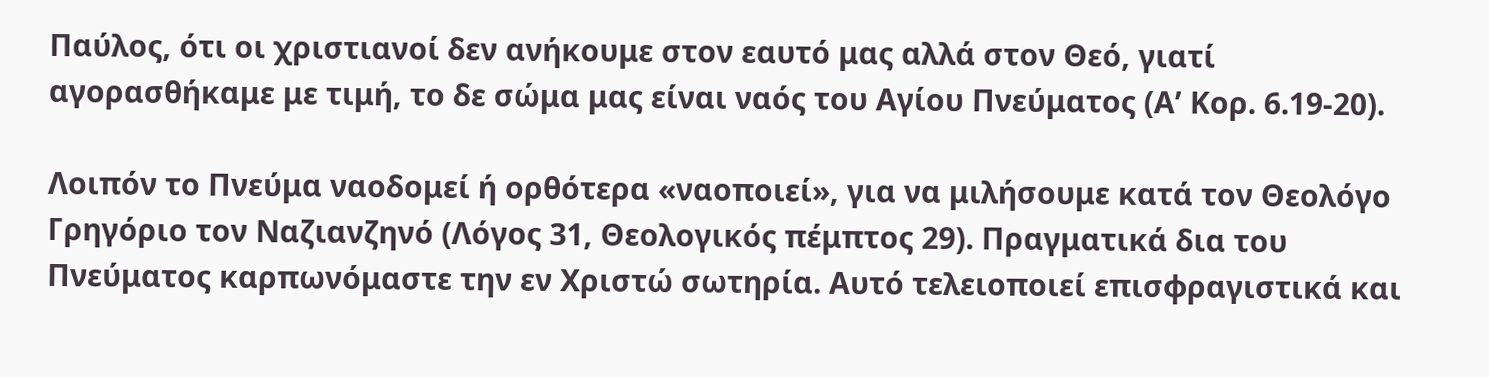Παύλος, ότι οι χριστιανοί δεν ανήκουμε στον εαυτό μας αλλά στον Θεό, γιατί αγορασθήκαμε με τιμή, το δε σώμα μας είναι ναός του Αγίου Πνεύματος (Α’ Κορ. 6.19-20).

Λοιπόν το Πνεύμα ναοδομεί ή ορθότερα «ναοποιεί», για να μιλήσουμε κατά τον Θεολόγο Γρηγόριο τον Ναζιανζηνό (Λόγος 31, Θεολογικός πέμπτος 29). Πραγματικά δια του Πνεύματος καρπωνόμαστε την εν Χριστώ σωτηρία. Αυτό τελειοποιεί επισφραγιστικά και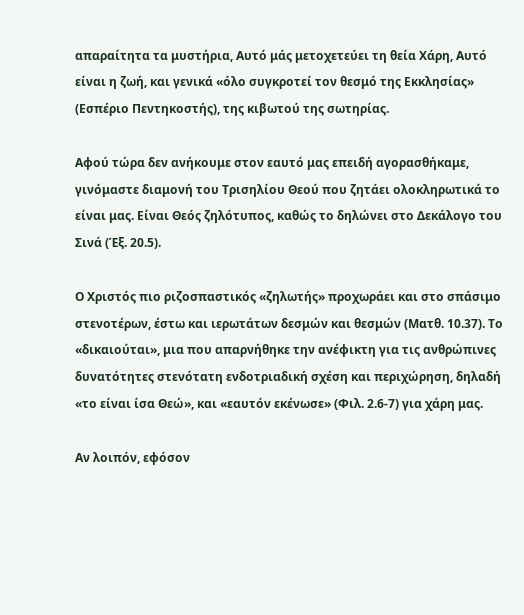απαραίτητα τα μυστήρια, Αυτό μάς μετοχετεύει τη θεία Χάρη, Αυτό είναι η ζωή, και γενικά «όλο συγκροτεί τον θεσμό της Εκκλησίας» (Εσπέριο Πεντηκοστής), της κιβωτού της σωτηρίας.

Αφού τώρα δεν ανήκουμε στον εαυτό μας επειδή αγορασθήκαμε, γινόμαστε διαμονή του Τρισηλίου Θεού που ζητάει ολοκληρωτικά το είναι μας. Είναι Θεός ζηλότυπος, καθώς το δηλώνει στο Δεκάλογο του Σινά (Έξ. 20.5).

Ο Χριστός πιο ριζοσπαστικός «ζηλωτής» προχωράει και στο σπάσιμο στενοτέρων, έστω και ιερωτάτων δεσμών και θεσμών (Ματθ. 10.37). Το «δικαιούται», μια που απαρνήθηκε την ανέφικτη για τις ανθρώπινες δυνατότητες στενότατη ενδοτριαδική σχέση και περιχώρηση, δηλαδή «το είναι ίσα Θεώ», και «εαυτόν εκένωσε» (Φιλ. 2.6-7) για χάρη μας.

Αν λοιπόν, εφόσον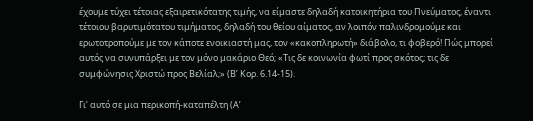έχουμε τύχει τέτοιας εξαιρετικότατης τιμής, να είμαστε δηλαδή κατοικητήρια του Πνεύματος, έναντι τέτοιου βαρυτιμότατου τιμήματος, δηλαδή του θείου αίματος, αν λοιπόν παλινδρομούμε και ερωτοτροπούμε με τον κάποτε ενοικιαστή μας, τον «κακοπληρωτή» διάβολο, τι φοβερό! Πώς μπορεί αυτός να συνυπάρξει με τον μόνο μακάριο Θεό; «Τις δε κοινωνία φωτί προς σκότος; τις δε συμφώνησις Χριστώ προς Βελίαλ;» (Β’ Κορ. 6.14-15).

Γι’ αυτό σε μια περικοπή-καταπέλτη (Α’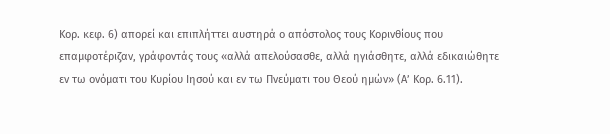Κορ. κεφ. 6) απορεί και επιπλήττει αυστηρά ο απόστολος τους Κορινθίους που επαμφοτέριζαν, γράφοντάς τους «αλλά απελούσασθε, αλλά ηγιάσθητε, αλλά εδικαιώθητε εν τω ονόματι του Κυρίου Ιησού και εν τω Πνεύματι του Θεού ημών» (Α’ Κορ. 6.11).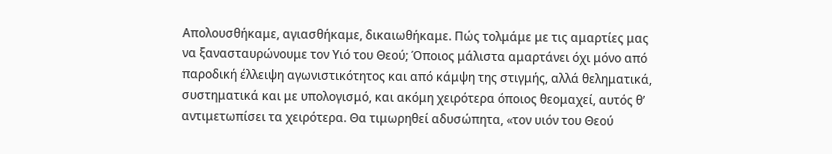Απολουσθήκαμε, αγιασθήκαμε, δικαιωθήκαμε. Πώς τολμάμε με τις αμαρτίες μας να ξανασταυρώνουμε τον Υιό του Θεού; Όποιος μάλιστα αμαρτάνει όχι μόνο από παροδική έλλειψη αγωνιστικότητος και από κάμψη της στιγμής, αλλά θεληματικά, συστηματικά και με υπολογισμό, και ακόμη χειρότερα όποιος θεομαχεί, αυτός θ’ αντιμετωπίσει τα χειρότερα. Θα τιμωρηθεί αδυσώπητα, «τον υιόν του Θεού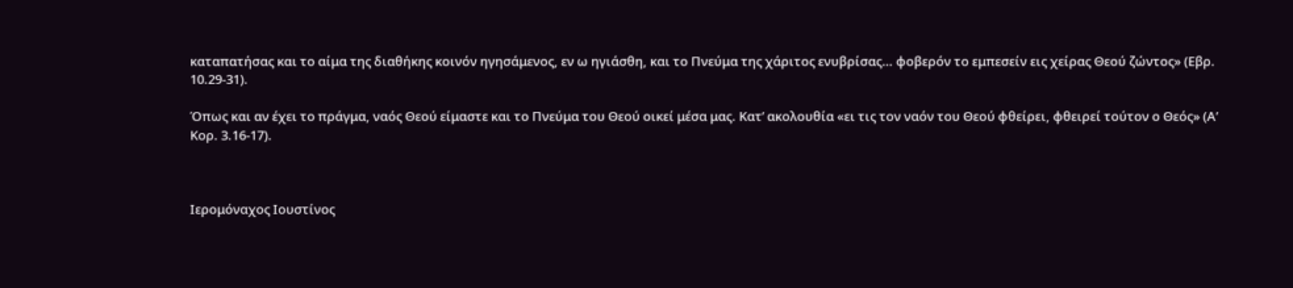καταπατήσας και το αίμα της διαθήκης κοινόν ηγησάμενος, εν ω ηγιάσθη, και το Πνεύμα της χάριτος ενυβρίσας… φοβερόν το εμπεσείν εις χείρας Θεού ζώντος» (Εβρ. 10.29-31).

Όπως και αν έχει το πράγμα, ναός Θεού είμαστε και το Πνεύμα του Θεού οικεί μέσα μας. Κατ’ ακολουθία «ει τις τον ναόν του Θεού φθείρει, φθειρεί τούτον ο Θεός» (Α’ Κορ. 3.16-17).



Ιερομόναχος Ιουστίνος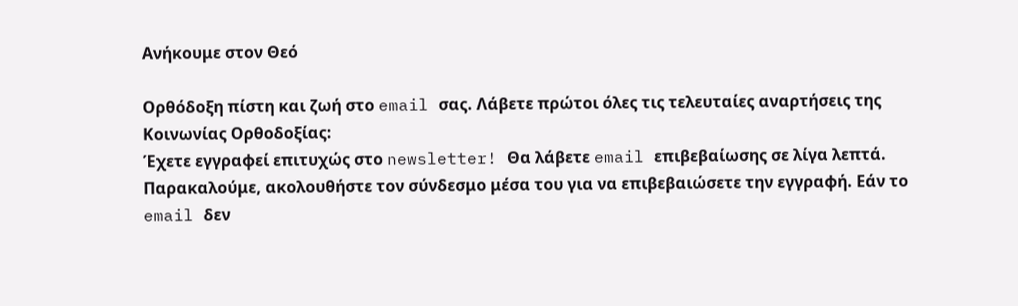Ανήκουμε στον Θεό

Ορθόδοξη πίστη και ζωή στο email σας. Λάβετε πρώτοι όλες τις τελευταίες αναρτήσεις της Κοινωνίας Ορθοδοξίας:
Έχετε εγγραφεί επιτυχώς στο newsletter! Θα λάβετε email επιβεβαίωσης σε λίγα λεπτά. Παρακαλούμε, ακολουθήστε τον σύνδεσμο μέσα του για να επιβεβαιώσετε την εγγραφή. Εάν το email δεν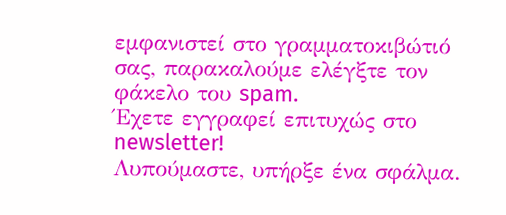εμφανιστεί στο γραμματοκιβώτιό σας, παρακαλούμε ελέγξτε τον φάκελο του spam.
Έχετε εγγραφεί επιτυχώς στο newsletter!
Λυπούμαστε, υπήρξε ένα σφάλμα.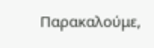Παρακαλούμε,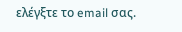ελέγξτε το email σας.